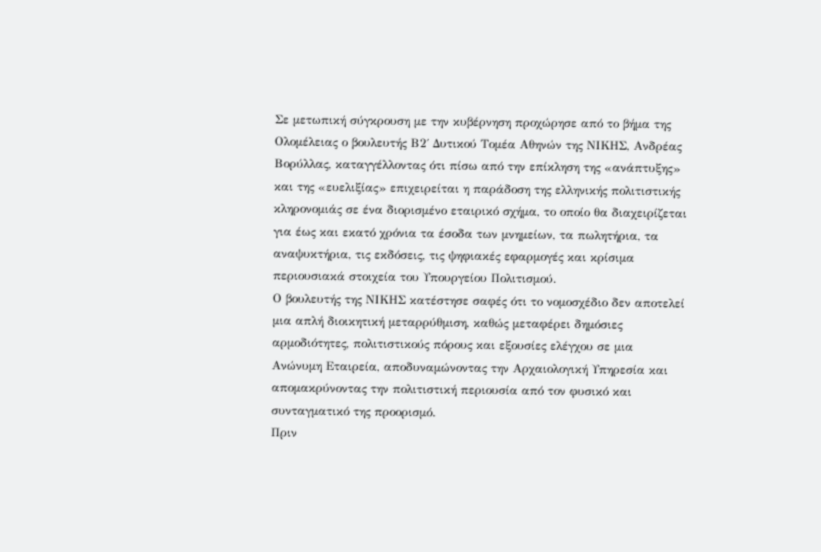Σε μετωπική σύγκρουση με την κυβέρνηση προχώρησε από το βήμα της Ολομέλειας ο βουλευτής Β2΄ Δυτικού Τομέα Αθηνών της ΝΙΚΗΣ, Ανδρέας Βορύλλας, καταγγέλλοντας ότι πίσω από την επίκληση της «ανάπτυξης» και της «ευελιξίας» επιχειρείται η παράδοση της ελληνικής πολιτιστικής κληρονομιάς σε ένα διορισμένο εταιρικό σχήμα, το οποίο θα διαχειρίζεται για έως και εκατό χρόνια τα έσοδα των μνημείων, τα πωλητήρια, τα αναψυκτήρια, τις εκδόσεις, τις ψηφιακές εφαρμογές και κρίσιμα περιουσιακά στοιχεία του Υπουργείου Πολιτισμού.
Ο βουλευτής της ΝΙΚΗΣ κατέστησε σαφές ότι το νομοσχέδιο δεν αποτελεί μια απλή διοικητική μεταρρύθμιση, καθώς μεταφέρει δημόσιες αρμοδιότητες, πολιτιστικούς πόρους και εξουσίες ελέγχου σε μια Ανώνυμη Εταιρεία, αποδυναμώνοντας την Αρχαιολογική Υπηρεσία και απομακρύνοντας την πολιτιστική περιουσία από τον φυσικό και συνταγματικό της προορισμό.
Πριν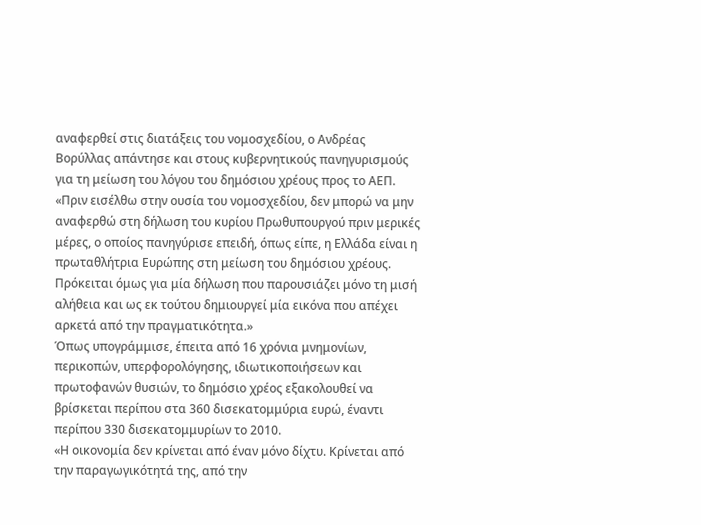αναφερθεί στις διατάξεις του νομοσχεδίου, ο Ανδρέας Βορύλλας απάντησε και στους κυβερνητικούς πανηγυρισμούς για τη μείωση του λόγου του δημόσιου χρέους προς το ΑΕΠ.
«Πριν εισέλθω στην ουσία του νομοσχεδίου, δεν μπορώ να μην αναφερθώ στη δήλωση του κυρίου Πρωθυπουργού πριν μερικές μέρες, ο οποίος πανηγύρισε επειδή, όπως είπε, η Ελλάδα είναι η πρωταθλήτρια Ευρώπης στη μείωση του δημόσιου χρέους. Πρόκειται όμως για μία δήλωση που παρουσιάζει μόνο τη μισή αλήθεια και ως εκ τούτου δημιουργεί μία εικόνα που απέχει αρκετά από την πραγματικότητα.»
Όπως υπογράμμισε, έπειτα από 16 χρόνια μνημονίων, περικοπών, υπερφορολόγησης, ιδιωτικοποιήσεων και πρωτοφανών θυσιών, το δημόσιο χρέος εξακολουθεί να βρίσκεται περίπου στα 360 δισεκατομμύρια ευρώ, έναντι περίπου 330 δισεκατομμυρίων το 2010.
«Η οικονομία δεν κρίνεται από έναν μόνο δίχτυ. Κρίνεται από την παραγωγικότητά της, από την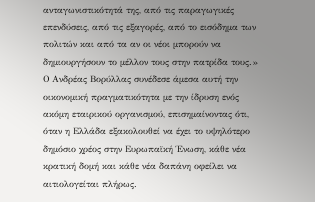ανταγωνιστικότητά της, από τις παραγωγικές επενδύσεις, από τις εξαγορές, από το εισόδημα των πολιτών και από τα αν οι νέοι μπορούν να δημιουργήσουν το μέλλον τους στην πατρίδα τους.»
Ο Ανδρέας Βορύλλας συνέδεσε άμεσα αυτή την οικονομική πραγματικότητα με την ίδρυση ενός ακόμη εταιρικού οργανισμού, επισημαίνοντας ότι, όταν η Ελλάδα εξακολουθεί να έχει το υψηλότερο δημόσιο χρέος στην Ευρωπαϊκή Ένωση, κάθε νέα κρατική δομή και κάθε νέα δαπάνη οφείλει να αιτιολογείται πλήρως.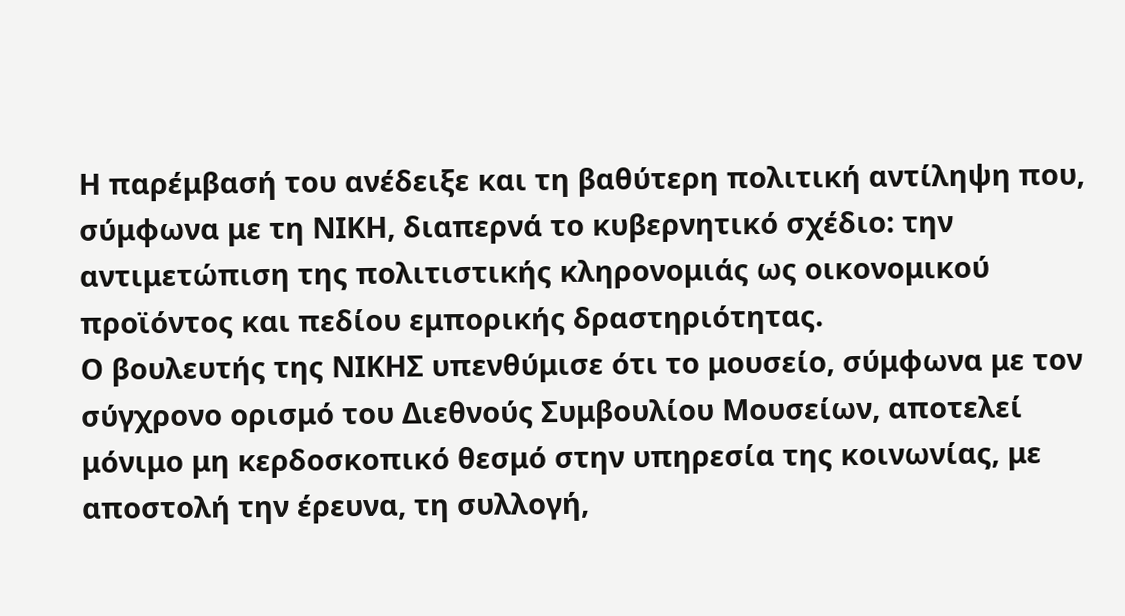Η παρέμβασή του ανέδειξε και τη βαθύτερη πολιτική αντίληψη που, σύμφωνα με τη ΝΙΚΗ, διαπερνά το κυβερνητικό σχέδιο: την αντιμετώπιση της πολιτιστικής κληρονομιάς ως οικονομικού προϊόντος και πεδίου εμπορικής δραστηριότητας.
Ο βουλευτής της ΝΙΚΗΣ υπενθύμισε ότι το μουσείο, σύμφωνα με τον σύγχρονο ορισμό του Διεθνούς Συμβουλίου Μουσείων, αποτελεί μόνιμο μη κερδοσκοπικό θεσμό στην υπηρεσία της κοινωνίας, με αποστολή την έρευνα, τη συλλογή,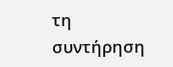τη συντήρηση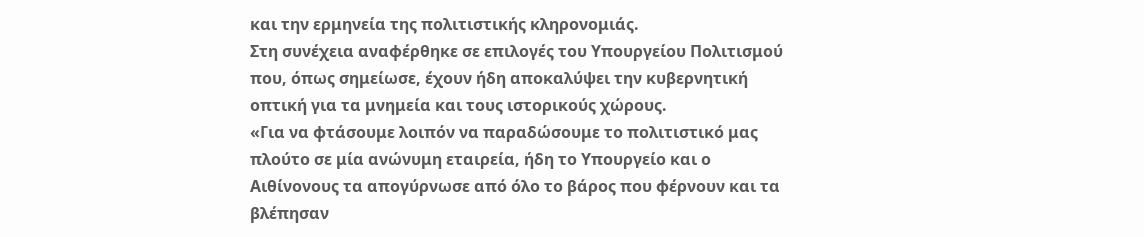και την ερμηνεία της πολιτιστικής κληρονομιάς.
Στη συνέχεια αναφέρθηκε σε επιλογές του Υπουργείου Πολιτισμού που, όπως σημείωσε, έχουν ήδη αποκαλύψει την κυβερνητική οπτική για τα μνημεία και τους ιστορικούς χώρους.
«Για να φτάσουμε λοιπόν να παραδώσουμε το πολιτιστικό μας πλούτο σε μία ανώνυμη εταιρεία, ήδη το Υπουργείο και ο Αιθίνονους τα απογύρνωσε από όλο το βάρος που φέρνουν και τα βλέπησαν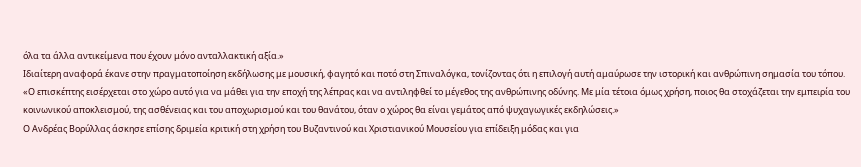όλα τα άλλα αντικείμενα που έχουν μόνο ανταλλακτική αξία.»
Ιδιαίτερη αναφορά έκανε στην πραγματοποίηση εκδήλωσης με μουσική, φαγητό και ποτό στη Σπιναλόγκα, τονίζοντας ότι η επιλογή αυτή αμαύρωσε την ιστορική και ανθρώπινη σημασία του τόπου.
«Ο επισκέπτης εισέρχεται στο χώρο αυτό για να μάθει για την εποχή της λέπρας και να αντιληφθεί το μέγεθος της ανθρώπινης οδύνης. Με μία τέτοια όμως χρήση, ποιος θα στοχάζεται την εμπειρία του κοινωνικού αποκλεισμού, της ασθένειας και του αποχωρισμού και του θανάτου, όταν ο χώρος θα είναι γεμάτος από ψυχαγωγικές εκδηλώσεις.»
Ο Ανδρέας Βορύλλας άσκησε επίσης δριμεία κριτική στη χρήση του Βυζαντινού και Χριστιανικού Μουσείου για επίδειξη μόδας και για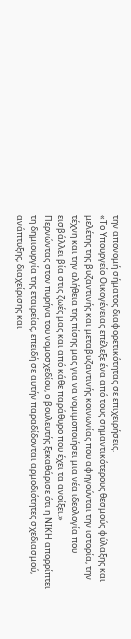την απονομή σήματος διαφορετικότητας σε επιχειρήσεις.
«Το Υπουργείο Οικογένειας επέλεξε ένα από τους σημαντικότερους θεσμούς φύλαξης και μελέτης της βυζαντινής και μεταβυζαντινής κοινωνίας που αφηγούνται την ιστορία, την τέχνη και την αλήθεια της πίσης μας για να νομιμοποιήσει μια νέα ιδεολογία που εισβάλλει βία στις ζωές μας και από κάθε παράθυρο που έχει τα ανοίξει.»
Περνώντας στον πυρήνα του νομοσχεδίου, ο βουλευτής ξεκαθάρισε ότι η ΝΙΚΗ απορρίπτει τη δημιουργία της εταιρείας, επειδή σε αυτήν παραδίδονται αρμοδιότητες σχεδιασμού, ανάπτυξης, διαχείρισης και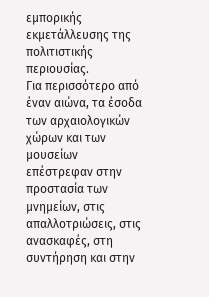εμπορικής εκμετάλλευσης της πολιτιστικής περιουσίας.
Για περισσότερο από έναν αιώνα, τα έσοδα των αρχαιολογικών χώρων και των μουσείων επέστρεφαν στην προστασία των μνημείων, στις απαλλοτριώσεις, στις ανασκαφές, στη συντήρηση και στην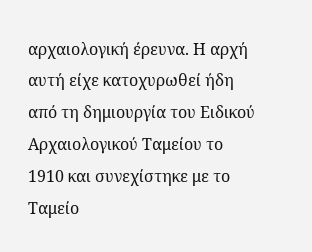αρχαιολογική έρευνα. Η αρχή αυτή είχε κατοχυρωθεί ήδη από τη δημιουργία του Ειδικού Αρχαιολογικού Ταμείου το 1910 και συνεχίστηκε με το Ταμείο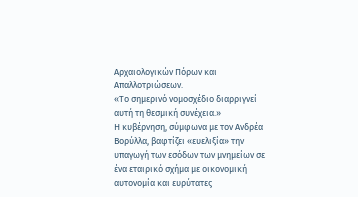Αρχαιολογικών Πόρων και Απαλλοτριώσεων.
«Το σημερινό νομοσχέδιο διαρριγνεί αυτή τη θεσμική συνέχεια.»
Η κυβέρνηση, σύμφωνα με τον Ανδρέα Βορύλλα, βαφτίζει «ευελιξία» την υπαγωγή των εσόδων των μνημείων σε ένα εταιρικό σχήμα με οικονομική αυτονομία και ευρύτατες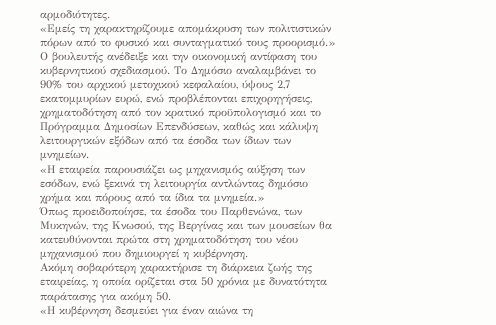αρμοδιότητες.
«Εμείς τη χαρακτηρίζουμε απομάκρυση των πολιτιστικών πόρων από το φυσικό και συνταγματικό τους προορισμό.»
Ο βουλευτής ανέδειξε και την οικονομική αντίφαση του κυβερνητικού σχεδιασμού. Το Δημόσιο αναλαμβάνει το 90% του αρχικού μετοχικού κεφαλαίου, ύψους 2,7 εκατομμυρίων ευρώ, ενώ προβλέπονται επιχορηγήσεις, χρηματοδότηση από τον κρατικό προϋπολογισμό και το Πρόγραμμα Δημοσίων Επενδύσεων, καθώς και κάλυψη λειτουργικών εξόδων από τα έσοδα των ίδιων των μνημείων.
«Η εταιρεία παρουσιάζει ως μηχανισμός αύξηση των εσόδων, ενώ ξεκινά τη λειτουργία αντλώντας δημόσιο χρήμα και πόρους από τα ίδια τα μνημεία.»
Όπως προειδοποίησε, τα έσοδα του Παρθενώνα, των Μυκηνών, της Κνωσού, της Βεργίνας και των μουσείων θα κατευθύνονται πρώτα στη χρηματοδότηση του νέου μηχανισμού που δημιουργεί η κυβέρνηση.
Ακόμη σοβαρότερη χαρακτήρισε τη διάρκεια ζωής της εταιρείας, η οποία ορίζεται στα 50 χρόνια με δυνατότητα παράτασης για ακόμη 50.
«Η κυβέρνηση δεσμεύει για έναν αιώνα τη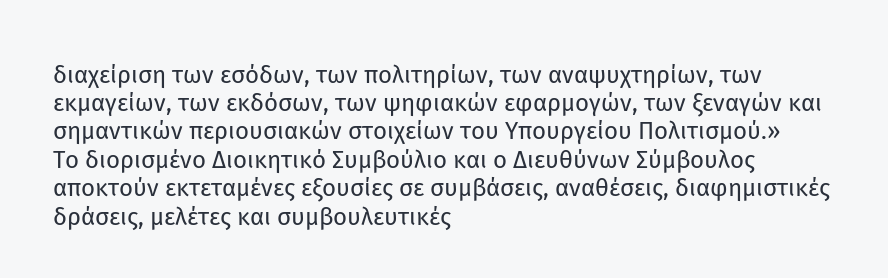διαχείριση των εσόδων, των πολιτηρίων, των αναψυχτηρίων, των εκμαγείων, των εκδόσων, των ψηφιακών εφαρμογών, των ξεναγών και σημαντικών περιουσιακών στοιχείων του Υπουργείου Πολιτισμού.»
Το διορισμένο Διοικητικό Συμβούλιο και ο Διευθύνων Σύμβουλος αποκτούν εκτεταμένες εξουσίες σε συμβάσεις, αναθέσεις, διαφημιστικές δράσεις, μελέτες και συμβουλευτικές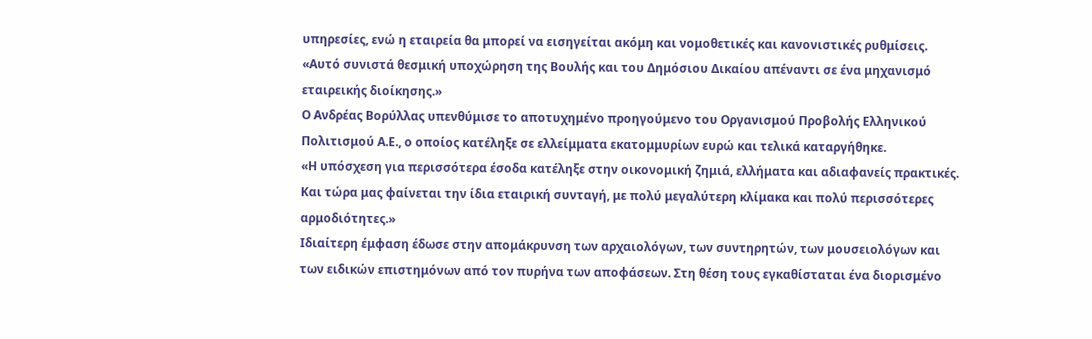υπηρεσίες, ενώ η εταιρεία θα μπορεί να εισηγείται ακόμη και νομοθετικές και κανονιστικές ρυθμίσεις.
«Αυτό συνιστά θεσμική υποχώρηση της Βουλής και του Δημόσιου Δικαίου απέναντι σε ένα μηχανισμό εταιρεικής διοίκησης.»
Ο Ανδρέας Βορύλλας υπενθύμισε το αποτυχημένο προηγούμενο του Οργανισμού Προβολής Ελληνικού Πολιτισμού Α.Ε., ο οποίος κατέληξε σε ελλείμματα εκατομμυρίων ευρώ και τελικά καταργήθηκε.
«Η υπόσχεση για περισσότερα έσοδα κατέληξε στην οικονομική ζημιά, ελλήματα και αδιαφανείς πρακτικές. Και τώρα μας φαίνεται την ίδια εταιρική συνταγή, με πολύ μεγαλύτερη κλίμακα και πολύ περισσότερες αρμοδιότητες.»
Ιδιαίτερη έμφαση έδωσε στην απομάκρυνση των αρχαιολόγων, των συντηρητών, των μουσειολόγων και των ειδικών επιστημόνων από τον πυρήνα των αποφάσεων. Στη θέση τους εγκαθίσταται ένα διορισμένο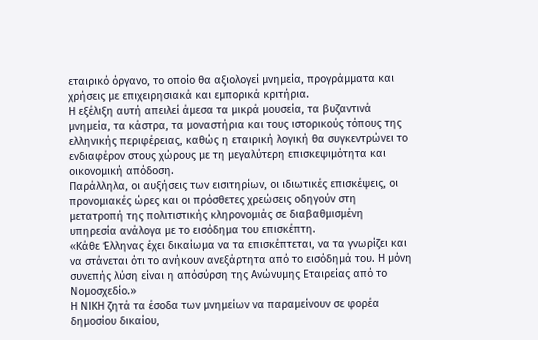εταιρικό όργανο, το οποίο θα αξιολογεί μνημεία, προγράμματα και χρήσεις με επιχειρησιακά και εμπορικά κριτήρια.
Η εξέλιξη αυτή απειλεί άμεσα τα μικρά μουσεία, τα βυζαντινά μνημεία, τα κάστρα, τα μοναστήρια και τους ιστορικούς τόπους της ελληνικής περιφέρειας, καθώς η εταιρική λογική θα συγκεντρώνει το ενδιαφέρον στους χώρους με τη μεγαλύτερη επισκεψιμότητα και οικονομική απόδοση.
Παράλληλα, οι αυξήσεις των εισιτηρίων, οι ιδιωτικές επισκέψεις, οι προνομιακές ώρες και οι πρόσθετες χρεώσεις οδηγούν στη μετατροπή της πολιτιστικής κληρονομιάς σε διαβαθμισμένη υπηρεσία ανάλογα με το εισόδημα του επισκέπτη.
«Κάθε Έλληνας έχει δικαίωμα να τα επισκέπτεται, να τα γνωρίζει και να στάνεται ότι το ανήκουν ανεξάρτητα από το εισόδημά του. Η μόνη συνεπής λύση είναι η απόσύρση της Ανώνυμης Εταιρείας από το Νομοσχεδίο.»
Η ΝΙΚΗ ζητά τα έσοδα των μνημείων να παραμείνουν σε φορέα δημοσίου δικαίου,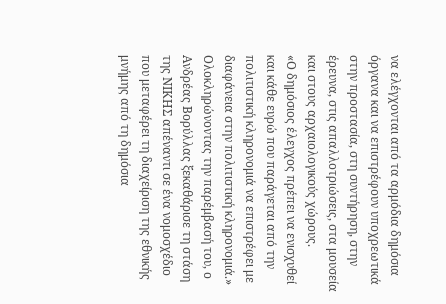να ελέγχονται από τα αρμόδια δημόσια όργανα και να επιστρέφουν υποχρεωτικά στην προστασία, στη συντήρηση, στην έρευνα, στις απαλλοτριώσεις, στα μουσεία και στους αρχαιολογικούς χώρους.
«Ο δημόσιος έλεγχος πρέπει να ενισχυθεί και κάθε ευρώ που παράγεται από την πολιτιστική κληρονομιά να επιστρέφει με διαφάνεια στην πολιτιστική κληρονομιά.»
Ολοκληρώνοντας την παρέμβασή του, ο Ανδρέας Βορύλλας ξεκαθάρισε τη στάση της ΝΙΚΗΣ απέναντι σε ένα νομοσχέδιο που μεταφέρει τη διαχείριση της εθνικής μνήμης από τη δημόσια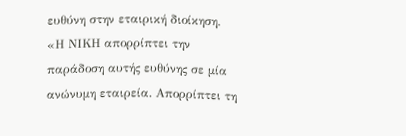ευθύνη στην εταιρική διοίκηση.
«Η ΝΙΚΗ απορρίπτει την παράδοση αυτής ευθύνης σε μία ανώνυμη εταιρεία. Απορρίπτει τη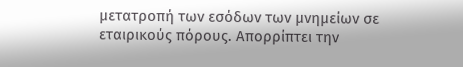μετατροπή των εσόδων των μνημείων σε εταιρικούς πόρους. Απορρίπτει την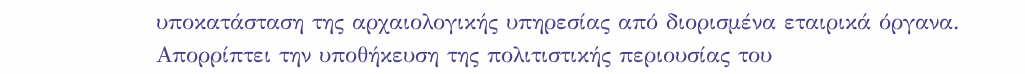υποκατάσταση της αρχαιολογικής υπηρεσίας από διορισμένα εταιρικά όργανα. Απορρίπτει την υποθήκευση της πολιτιστικής περιουσίας του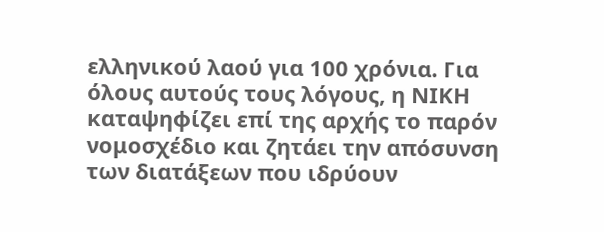ελληνικού λαού για 100 χρόνια. Για όλους αυτούς τους λόγους, η ΝΙΚΗ καταψηφίζει επί της αρχής το παρόν νομοσχέδιο και ζητάει την απόσυνση των διατάξεων που ιδρύουν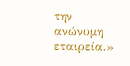την ανώνυμη εταιρεία.»